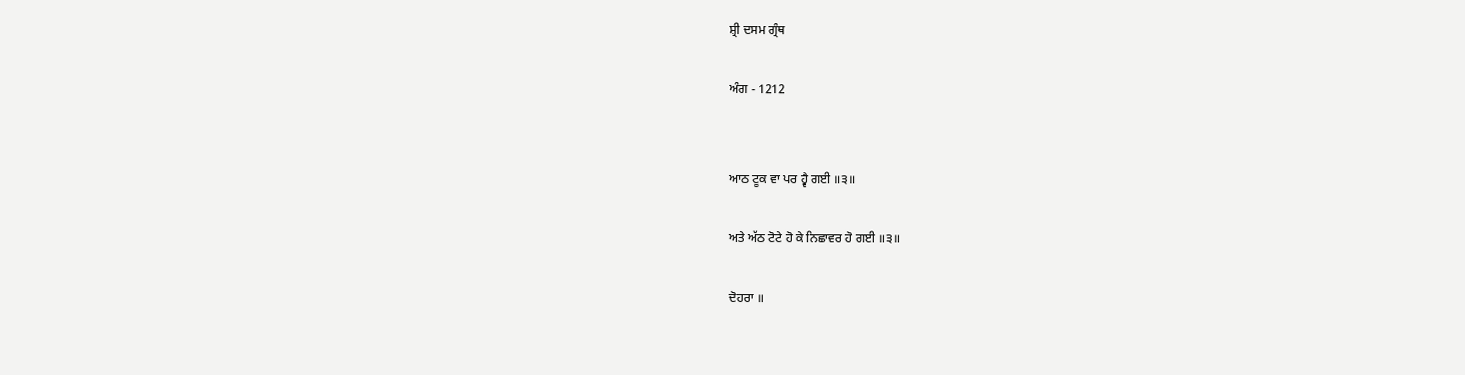ਸ਼੍ਰੀ ਦਸਮ ਗ੍ਰੰਥ

ਅੰਗ - 1212


ਆਠ ਟੂਕ ਵਾ ਪਰ ਹ੍ਵੈ ਗਈ ॥੩॥

ਅਤੇ ਅੱਠ ਟੋਟੇ ਹੋ ਕੇ ਨਿਛਾਵਰ ਹੋ ਗਈ ॥੩॥

ਦੋਹਰਾ ॥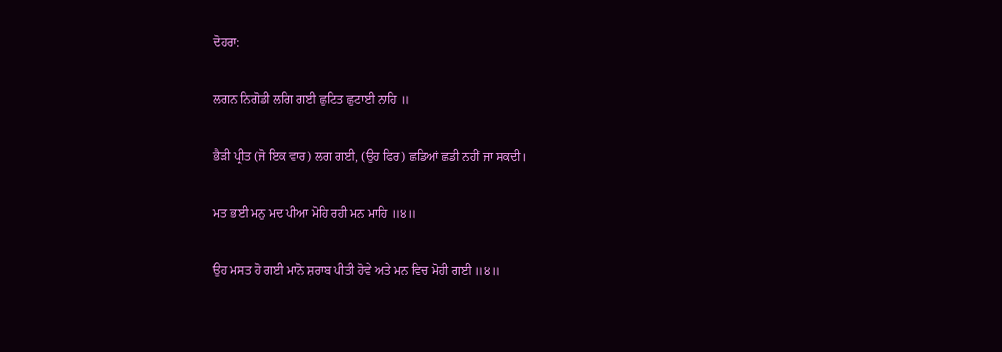ਦੋਹਰਾ:

ਲਗਨ ਨਿਗੋਡੀ ਲਗਿ ਗਈ ਛੁਟਿਤ ਛੁਟਾਈ ਨਾਹਿ ॥

ਭੈੜੀ ਪ੍ਰੀਤ (ਜੋ ਇਕ ਵਾਰ) ਲਗ ਗਈ, (ਉਹ ਫਿਰ) ਛਡਿਆਂ ਛਡੀ ਨਹੀਂ ਜਾ ਸਕਦੀ।

ਮਤ ਭਈ ਮਨੁ ਮਦ ਪੀਆ ਮੋਹਿ ਰਹੀ ਮਨ ਮਾਹਿ ॥੪॥

ਉਹ ਮਸਤ ਹੋ ਗਈ ਮਾਨੋ ਸ਼ਰਾਬ ਪੀਤੀ ਹੋਵੇ ਅਤੇ ਮਨ ਵਿਚ ਮੋਹੀ ਗਈ ॥੪॥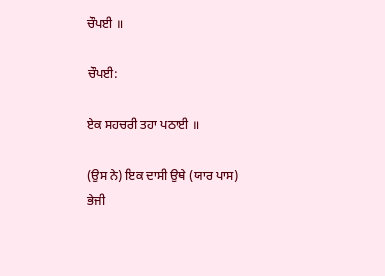ਚੌਪਈ ॥

ਚੌਪਈ:

ਏਕ ਸਹਚਰੀ ਤਹਾ ਪਠਾਈ ॥

(ਉਸ ਨੇ) ਇਕ ਦਾਸੀ ਉਥੇ (ਯਾਰ ਪਾਸ) ਭੇਜੀ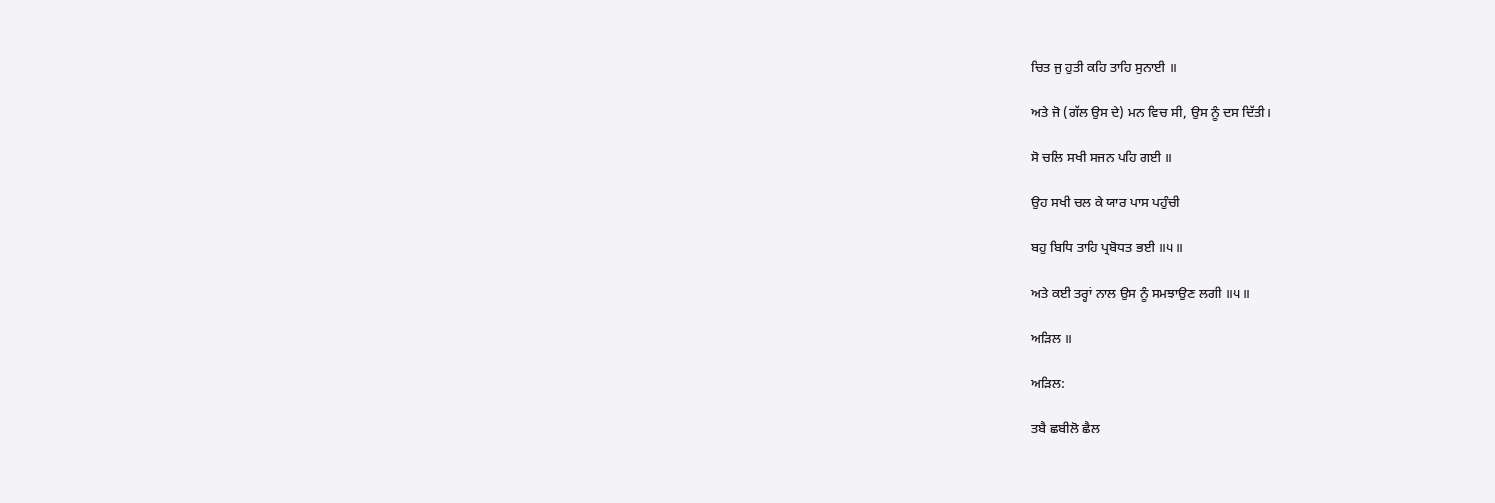ਚਿਤ ਜੁ ਹੁਤੀ ਕਹਿ ਤਾਹਿ ਸੁਨਾਈ ॥

ਅਤੇ ਜੋ (ਗੱਲ ਉਸ ਦੇ) ਮਨ ਵਿਚ ਸੀ, ਉਸ ਨੂੰ ਦਸ ਦਿੱਤੀ।

ਸੋ ਚਲਿ ਸਖੀ ਸਜਨ ਪਹਿ ਗਈ ॥

ਉਹ ਸਖੀ ਚਲ ਕੇ ਯਾਰ ਪਾਸ ਪਹੁੰਚੀ

ਬਹੁ ਬਿਧਿ ਤਾਹਿ ਪ੍ਰਬੋਧਤ ਭਈ ॥੫॥

ਅਤੇ ਕਈ ਤਰ੍ਹਾਂ ਨਾਲ ਉਸ ਨੂੰ ਸਮਝਾਉਣ ਲਗੀ ॥੫॥

ਅੜਿਲ ॥

ਅੜਿਲ:

ਤਬੈ ਛਬੀਲੋ ਛੈਲ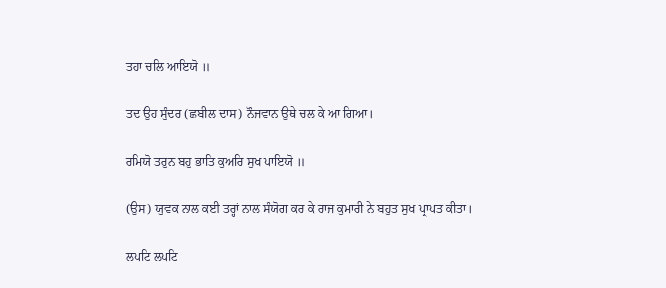ਤਹਾ ਚਲਿ ਆਇਯੋ ॥

ਤਦ ਉਹ ਸੁੰਦਰ (ਛਬੀਲ ਦਾਸ) ਨੌਜਵਾਨ ਉਥੇ ਚਲ ਕੇ ਆ ਗਿਆ।

ਰਮਿਯੋ ਤਰੁਨ ਬਹੁ ਭਾਤਿ ਕੁਅਰਿ ਸੁਖ ਪਾਇਯੋ ॥

(ਉਸ) ਯੁਵਕ ਨਾਲ ਕਈ ਤਰ੍ਹਾਂ ਨਾਲ ਸੰਯੋਗ ਕਰ ਕੇ ਰਾਜ ਕੁਮਾਰੀ ਨੇ ਬਹੁਤ ਸੁਖ ਪ੍ਰਾਪਤ ਕੀਤਾ।

ਲਪਟਿ ਲਪਟਿ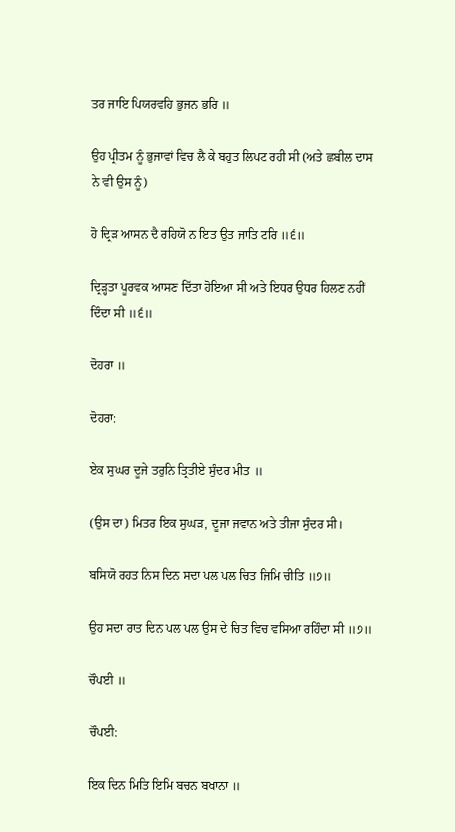ਤਰ ਜਾਇ ਪਿਯਰਵਹਿ ਭੁਜਨ ਭਰਿ ॥

ਉਹ ਪ੍ਰੀਤਮ ਨੂੰ ਭੁਜਾਵਾਂ ਵਿਚ ਲੈ ਕੇ ਬਹੁਤ ਲਿਪਟ ਰਹੀ ਸੀ (ਅਤੇ ਛਬੀਲ ਦਾਸ ਨੇ ਵੀ ਉਸ ਨੂੰ)

ਹੋ ਦ੍ਰਿੜ ਆਸਨ ਦੈ ਰਹਿਯੋ ਨ ਇਤ ਉਤ ਜਾਤਿ ਟਰਿ ॥੬॥

ਦ੍ਰਿੜ੍ਹਤਾ ਪੂਰਵਕ ਆਸਣ ਦਿੱਤਾ ਹੋਇਆ ਸੀ ਅਤੇ ਇਧਰ ਉਧਰ ਹਿਲਣ ਨਹੀਂ ਦਿੰਦਾ ਸੀ ॥੬॥

ਦੋਹਰਾ ॥

ਦੋਹਰਾ:

ਏਕ ਸੁਘਰ ਦੂਜੇ ਤਰੁਨਿ ਤ੍ਰਿਤੀਏ ਸੁੰਦਰ ਮੀਤ ॥

(ਉਸ ਦਾ) ਮਿਤਰ ਇਕ ਸੁਘੜ, ਦੂਜਾ ਜਵਾਨ ਅਤੇ ਤੀਜਾ ਸੁੰਦਰ ਸੀ।

ਬਸਿਯੋ ਰਹਤ ਨਿਸ ਦਿਨ ਸਦਾ ਪਲ ਪਲ ਚਿਤ ਜਿਮਿ ਚੀਤਿ ॥੭॥

ਉਹ ਸਦਾ ਰਾਤ ਦਿਨ ਪਲ ਪਲ ਉਸ ਦੇ ਚਿਤ ਵਿਚ ਵਸਿਆ ਰਹਿੰਦਾ ਸੀ ॥੭॥

ਚੌਪਈ ॥

ਚੌਪਈ:

ਇਕ ਦਿਨ ਮਿਤਿ ਇਮਿ ਬਚਨ ਬਖਾਨਾ ॥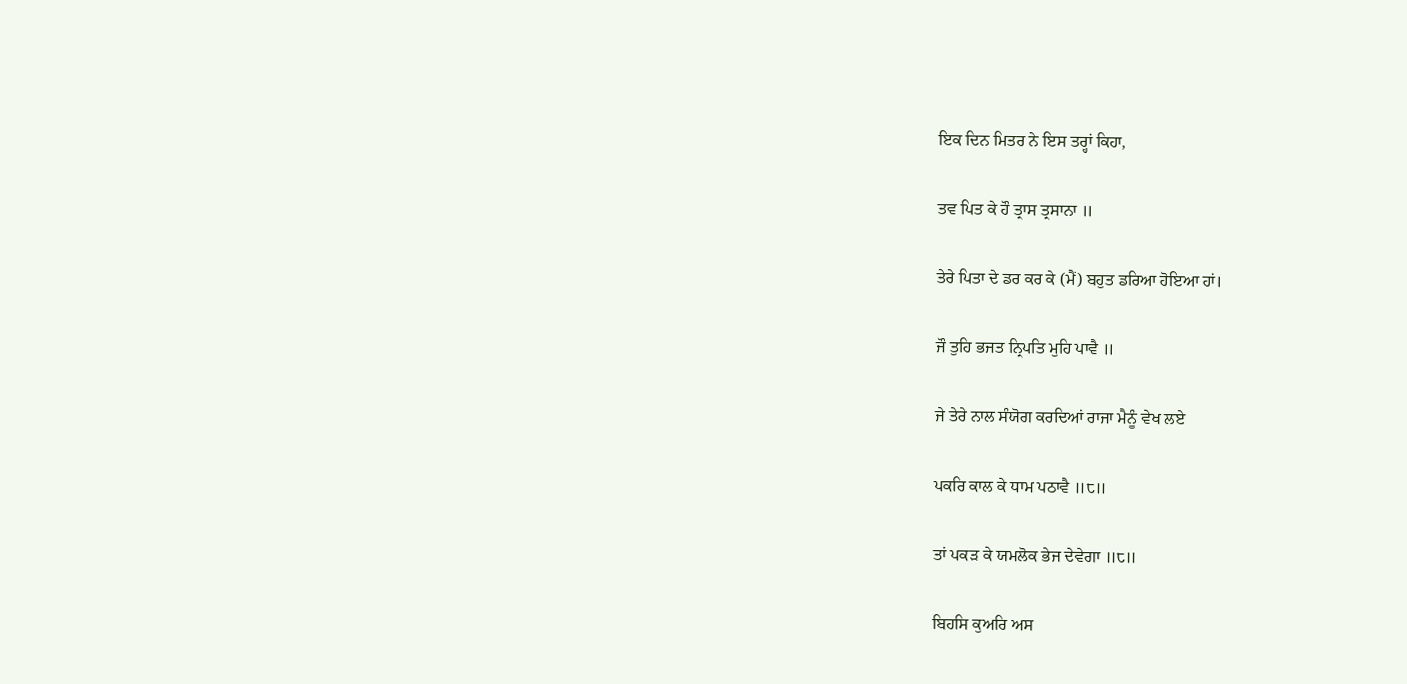ਇਕ ਦਿਨ ਮਿਤਰ ਨੇ ਇਸ ਤਰ੍ਹਾਂ ਕਿਹਾ,

ਤਵ ਪਿਤ ਕੇ ਹੌ ਤ੍ਰਾਸ ਤ੍ਰਸਾਨਾ ॥

ਤੇਰੇ ਪਿਤਾ ਦੇ ਡਰ ਕਰ ਕੇ (ਮੈਂ) ਬਹੁਤ ਡਰਿਆ ਹੋਇਆ ਹਾਂ।

ਜੌ ਤੁਹਿ ਭਜਤ ਨ੍ਰਿਪਤਿ ਮੁਹਿ ਪਾਵੈ ॥

ਜੇ ਤੇਰੇ ਨਾਲ ਸੰਯੋਗ ਕਰਦਿਆਂ ਰਾਜਾ ਮੈਨੂੰ ਵੇਖ ਲਏ

ਪਕਰਿ ਕਾਲ ਕੇ ਧਾਮ ਪਠਾਵੈ ॥੮॥

ਤਾਂ ਪਕੜ ਕੇ ਯਮਲੋਕ ਭੇਜ ਦੇਵੇਗਾ ॥੮॥

ਬਿਹਸਿ ਕੁਅਰਿ ਅਸ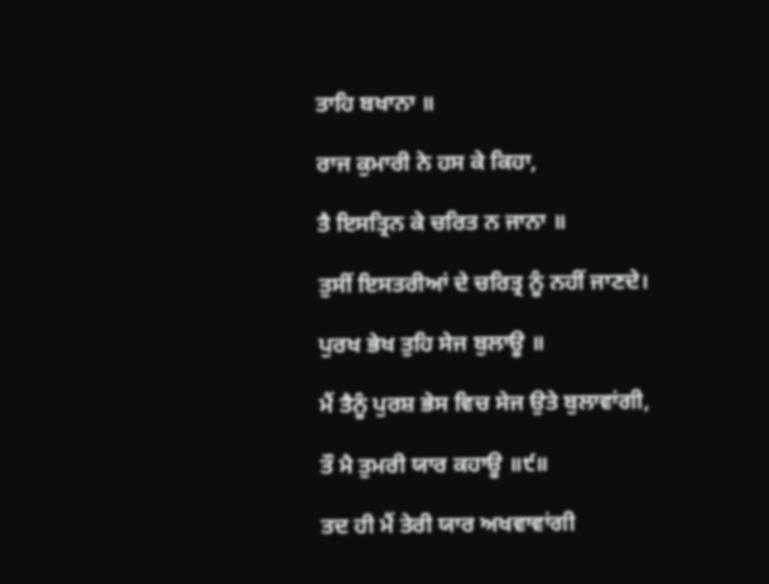ਤਾਹਿ ਬਖਾਨਾ ॥

ਰਾਜ ਕੁਮਾਰੀ ਨੇ ਹਸ ਕੇ ਕਿਹਾ,

ਤੈ ਇਸਤ੍ਰਿਨ ਕੇ ਚਰਿਤ ਨ ਜਾਨਾ ॥

ਤੁਸੀਂ ਇਸਤਰੀਆਂ ਦੇ ਚਰਿਤ੍ਰ ਨੂੰ ਨਹੀਂ ਜਾਣਦੇ।

ਪੁਰਖ ਭੇਖ ਤੁਹਿ ਸੇਜ ਬੁਲਾਊ ॥

ਮੈਂ ਤੈਨੂੰ ਪੁਰਸ਼ ਭੇਸ ਵਿਚ ਸੇਜ ਉਤੇ ਬੁਲਾਵਾਂਗੀ,

ਤੌ ਮੈ ਤੁਮਰੀ ਯਾਰ ਕਹਾਊ ॥੯॥

ਤਦ ਹੀ ਮੈਂ ਤੇਰੀ ਯਾਰ ਅਖਵਾਵਾਂਗੀ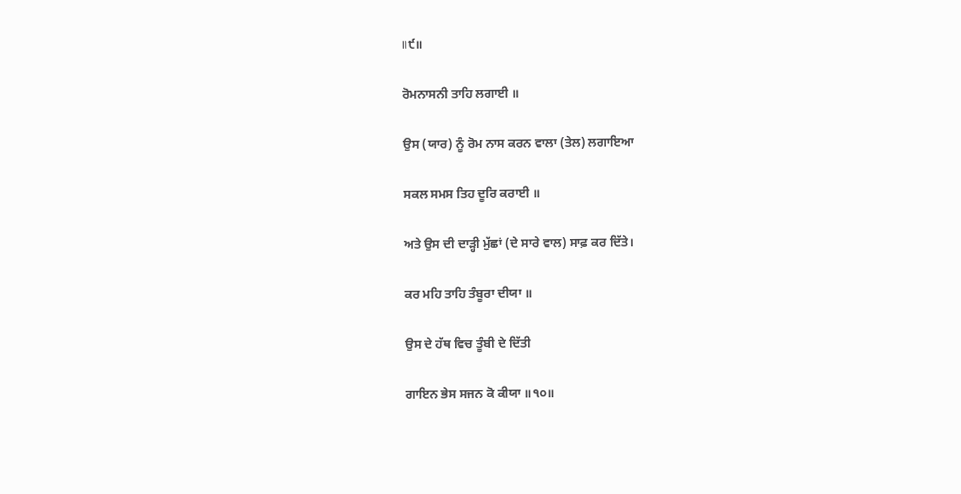॥੯॥

ਰੋਮਨਾਸਨੀ ਤਾਹਿ ਲਗਾਈ ॥

ਉਸ (ਯਾਰ) ਨੂੰ ਰੋਮ ਨਾਸ ਕਰਨ ਵਾਲਾ (ਤੇਲ) ਲਗਾਇਆ

ਸਕਲ ਸਮਸ ਤਿਹ ਦੂਰਿ ਕਰਾਈ ॥

ਅਤੇ ਉਸ ਦੀ ਦਾੜ੍ਹੀ ਮੁੱਛਾਂ (ਦੇ ਸਾਰੇ ਵਾਲ) ਸਾਫ਼ ਕਰ ਦਿੱਤੇ।

ਕਰ ਮਹਿ ਤਾਹਿ ਤੰਬੂਰਾ ਦੀਯਾ ॥

ਉਸ ਦੇ ਹੱਥ ਵਿਚ ਤੂੰਬੀ ਦੇ ਦਿੱਤੀ

ਗਾਇਨ ਭੇਸ ਸਜਨ ਕੋ ਕੀਯਾ ॥੧੦॥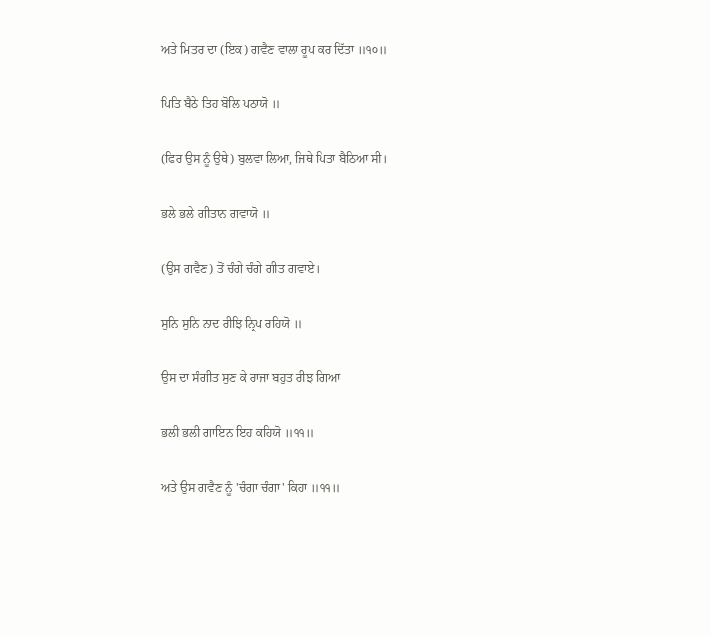ਅਤੇ ਮਿਤਰ ਦਾ (ਇਕ) ਗਵੈਣ ਵਾਲਾ ਰੂਪ ਕਰ ਦਿੱਤਾ ॥੧੦॥

ਪਿਤਿ ਬੈਠੇ ਤਿਹ ਬੋਲਿ ਪਠਾਯੋ ॥

(ਫਿਰ ਉਸ ਨੂੰ ਉਥੇ) ਬੁਲਵਾ ਲਿਆ, ਜਿਥੇ ਪਿਤਾ ਬੈਠਿਆ ਸੀ।

ਭਲੇ ਭਲੇ ਗੀਤਾਨ ਗਵਾਯੋ ॥

(ਉਸ ਗਵੈਣ) ਤੋਂ ਚੰਗੇ ਚੰਗੇ ਗੀਤ ਗਵਾਏ।

ਸੁਨਿ ਸੁਨਿ ਨਾਦ ਰੀਝਿ ਨ੍ਰਿਪ ਰਹਿਯੋ ॥

ਉਸ ਦਾ ਸੰਗੀਤ ਸੁਣ ਕੇ ਰਾਜਾ ਬਹੁਤ ਰੀਝ ਗਿਆ

ਭਲੀ ਭਲੀ ਗਾਇਨ ਇਹ ਕਹਿਯੋ ॥੧੧॥

ਅਤੇ ਉਸ ਗਵੈਣ ਨੂੰ 'ਚੰਗਾ ਚੰਗਾ' ਕਿਹਾ ॥੧੧॥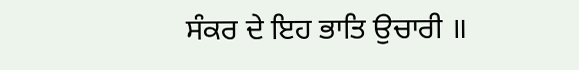ਸੰਕਰ ਦੇ ਇਹ ਭਾਤਿ ਉਚਾਰੀ ॥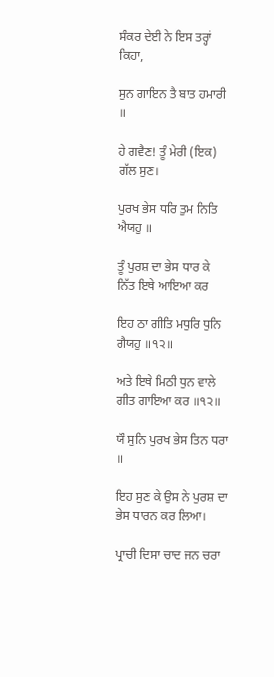ਸੰਕਰ ਦੇਈ ਨੇ ਇਸ ਤਰ੍ਹਾਂ ਕਿਹਾ,

ਸੁਨ ਗਾਇਨ ਤੈ ਬਾਤ ਹਮਾਰੀ ॥

ਹੇ ਗਵੈਣ! ਤੂੰ ਮੇਰੀ (ਇਕ) ਗੱਲ ਸੁਣ।

ਪੁਰਖ ਭੇਸ ਧਰਿ ਤੁਮ ਨਿਤਿ ਐਯਹੁ ॥

ਤੂੰ ਪੁਰਸ਼ ਦਾ ਭੇਸ ਧਾਰ ਕੇ ਨਿੱਤ ਇਥੇ ਆਇਆ ਕਰ

ਇਹ ਠਾ ਗੀਤਿ ਮਧੁਰਿ ਧੁਨਿ ਗੈਯਹੁ ॥੧੨॥

ਅਤੇ ਇਥੇ ਮਿਠੀ ਧੁਨ ਵਾਲੇ ਗੀਤ ਗਾਇਆ ਕਰ ॥੧੨॥

ਯੌ ਸੁਨਿ ਪੁਰਖ ਭੇਸ ਤਿਨ ਧਰਾ ॥

ਇਹ ਸੁਣ ਕੇ ਉਸ ਨੇ ਪੁਰਸ਼ ਦਾ ਭੇਸ ਧਾਰਨ ਕਰ ਲਿਆ।

ਪ੍ਰਾਚੀ ਦਿਸਾ ਚਾਦ ਜਨ ਚਰਾ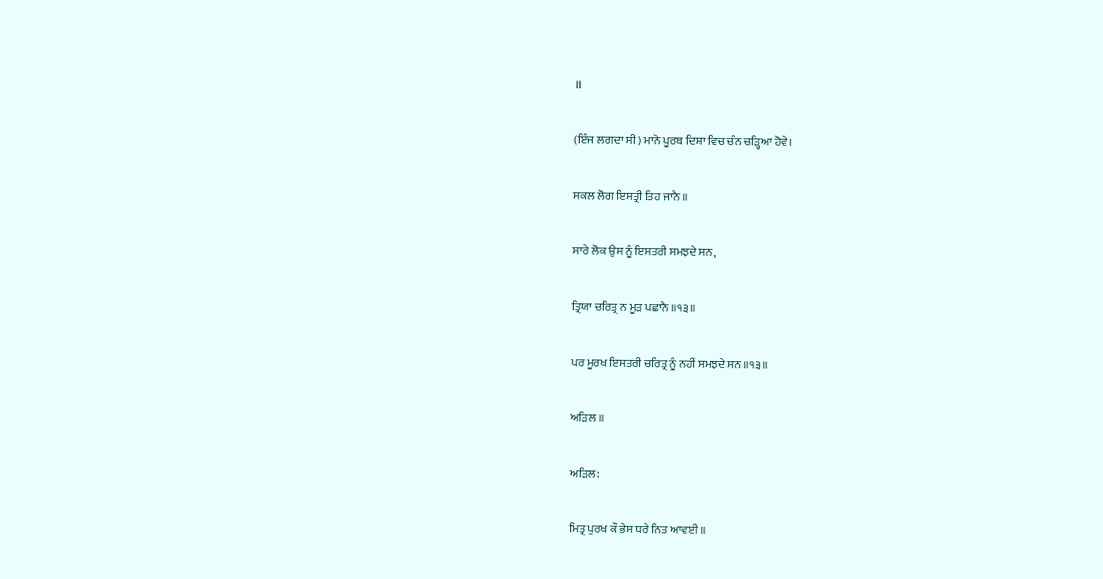॥

(ਇੰਜ ਲਗਦਾ ਸੀ) ਮਾਨੋ ਪੂਰਬ ਦਿਸ਼ਾ ਵਿਚ ਚੰਨ ਚੜ੍ਹਿਆ ਹੋਵੇ।

ਸਕਲ ਲੋਗ ਇਸਤ੍ਰੀ ਤਿਹ ਜਾਨੈ ॥

ਸਾਰੇ ਲੋਕ ਉਸ ਨੂੰ ਇਸਤਰੀ ਸਮਝਦੇ ਸਨ,

ਤ੍ਰਿਯਾ ਚਰਿਤ੍ਰ ਨ ਮੂੜ ਪਛਾਨੈ ॥੧੩॥

ਪਰ ਮੂਰਖ ਇਸਤਰੀ ਚਰਿਤ੍ਰ ਨੂੰ ਨਹੀਂ ਸਮਝਦੇ ਸਨ ॥੧੩॥

ਅੜਿਲ ॥

ਅੜਿਲ:

ਮਿਤ੍ਰ ਪੁਰਖ ਕੌ ਭੇਸ ਧਰੇ ਨਿਤ ਆਵਈ ॥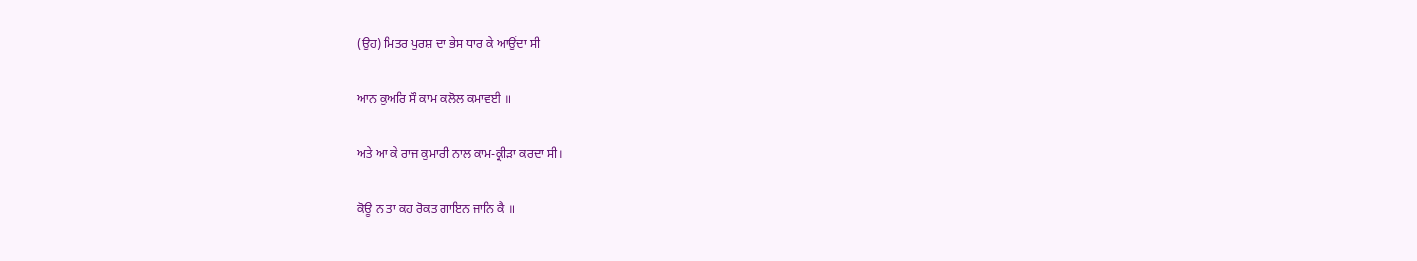(ਉਹ) ਮਿਤਰ ਪੁਰਸ਼ ਦਾ ਭੇਸ ਧਾਰ ਕੇ ਆਉਂਦਾ ਸੀ

ਆਨ ਕੁਅਰਿ ਸੌ ਕਾਮ ਕਲੋਲ ਕਮਾਵਈ ॥

ਅਤੇ ਆ ਕੇ ਰਾਜ ਕੁਮਾਰੀ ਨਾਲ ਕਾਮ-ਕ੍ਰੀੜਾ ਕਰਦਾ ਸੀ।

ਕੋਊ ਨ ਤਾ ਕਹ ਰੋਕਤ ਗਾਇਨ ਜਾਨਿ ਕੈ ॥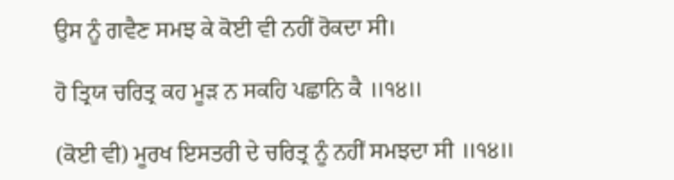ਉਸ ਨੂੰ ਗਵੈਣ ਸਮਝ ਕੇ ਕੋਈ ਵੀ ਨਹੀਂ ਰੋਕਦਾ ਸੀ।

ਹੋ ਤ੍ਰਿਯ ਚਰਿਤ੍ਰ ਕਹ ਮੂੜ ਨ ਸਕਹਿ ਪਛਾਨਿ ਕੈ ॥੧੪॥

(ਕੋਈ ਵੀ) ਮੂਰਖ ਇਸਤਰੀ ਦੇ ਚਰਿਤ੍ਰ ਨੂੰ ਨਹੀਂ ਸਮਝਦਾ ਸੀ ॥੧੪॥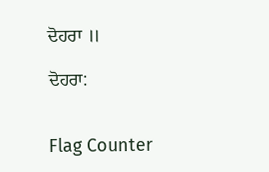ਦੋਹਰਾ ॥

ਦੋਹਰਾ:


Flag Counter